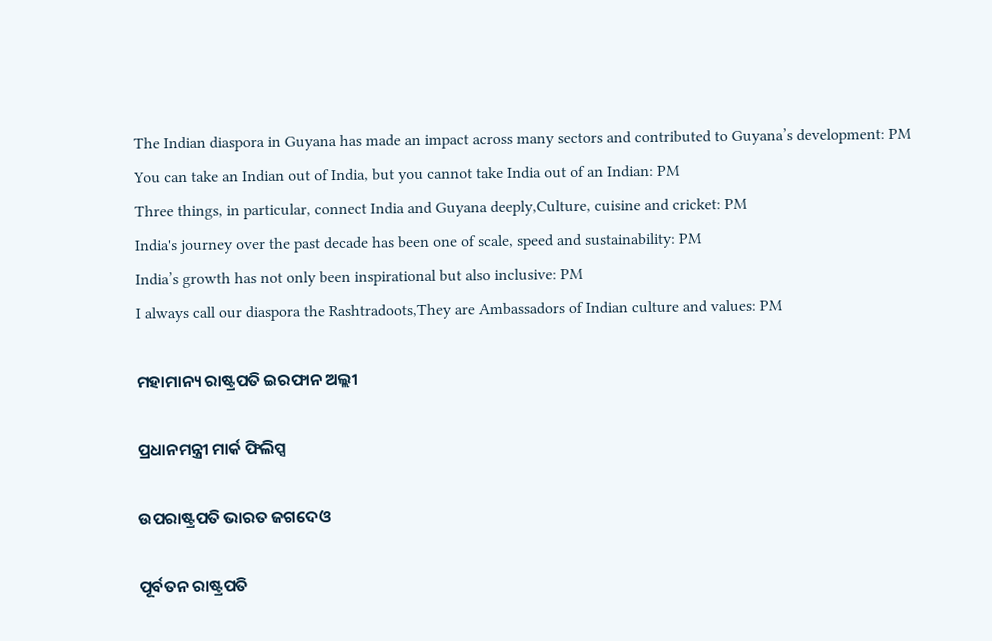The Indian diaspora in Guyana has made an impact across many sectors and contributed to Guyana’s development: PM
You can take an Indian out of India, but you cannot take India out of an Indian: PM
Three things, in particular, connect India and Guyana deeply,Culture, cuisine and cricket: PM
India's journey over the past decade has been one of scale, speed and sustainability: PM
India’s growth has not only been inspirational but also inclusive: PM
I always call our diaspora the Rashtradoots,They are Ambassadors of Indian culture and values: PM

ମହାମାନ୍ୟ ରାଷ୍ଟ୍ରପତି ଇରଫାନ ଅଲ୍ଲୀ

ପ୍ରଧାନମନ୍ତ୍ରୀ ମାର୍କ ଫିଲିପ୍ସ

ଉପରାଷ୍ଟ୍ରପତି ଭାରତ ଜଗଦେଓ

ପୂର୍ବତନ ରାଷ୍ଟ୍ରପତି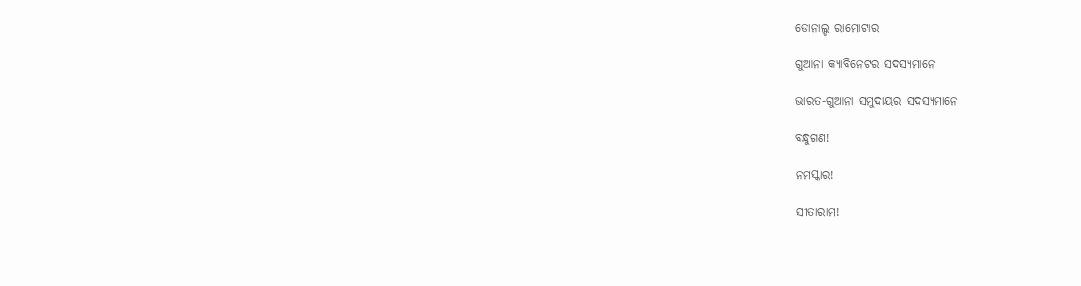ଡୋନାଲ୍ଡ ରାମୋଟାର

ଗୁଆନା କ୍ୟାବିନେଟର ସଦସ୍ୟମାନେ

ଭାରତ-ଗୁଆନା ସମୁଦାୟର ସଦସ୍ୟମାନେ

ବନ୍ଧୁଗଣ!

ନମସ୍କାର!

ସୀତାରାମ!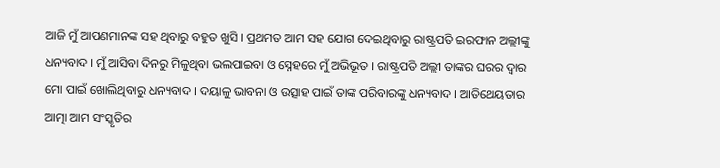ଆଜି ମୁଁ ଆପଣମାନଙ୍କ ସହ ଥିବାରୁ ବହୁତ ଖୁସି । ପ୍ରଥମତ ଆମ ସହ ଯୋଗ ଦେଇଥିବାରୁ ରାଷ୍ଟ୍ରପତି ଇରଫାନ ଅଲ୍ଲୀଙ୍କୁ ଧନ୍ୟବାଦ । ମୁଁ ଆସିବା ଦିନରୁ ମିଳୁଥିବା ଭଲପାଇବା ଓ ସ୍ନେହରେ ମୁଁ ଅଭିଭୂତ । ରାଷ୍ଟ୍ରପତି ଅଲ୍ଲୀ ତାଙ୍କର ଘରର ଦ୍ୱାର ମୋ ପାଇଁ ଖୋଲିଥିବାରୁ ଧନ୍ୟବାଦ । ଦୟାଳୁ ଭାବନା ଓ ଉତ୍ସାହ ପାଇଁ ତାଙ୍କ ପରିବାରଙ୍କୁ ଧନ୍ୟବାଦ । ଆତିଥେୟତାର ଆତ୍ମା ଆମ ସଂସ୍କୃତିର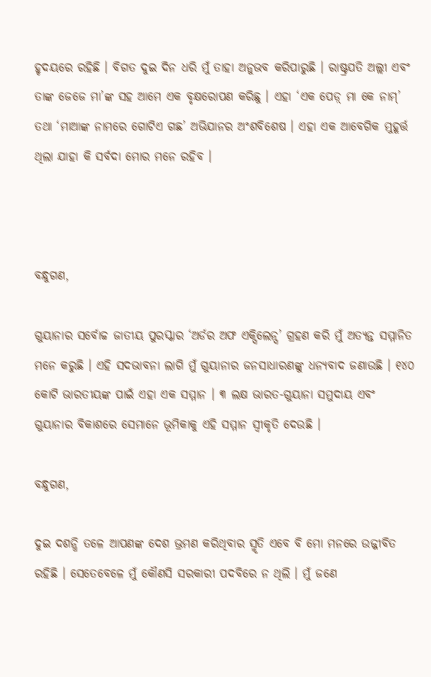ହୃଦୟରେ ରହିଛି । ବିଗତ ଦୁଇ ଦିନ ଧରି ମୁଁ ତାହା ଅନୁଭବ କରିପାରୁଛି । ରାଷ୍ଟ୍ରପତି ଅଲ୍ଲୀ ଏବଂ ତାଙ୍କ ଜେଜେ ମା’ଙ୍କ ସହ ଆମେ ଏକ ବୃକ୍ଷରୋପଣ କରିଛୁ । ଏହା ‘ଏକ ପେଡ଼୍ ମା କେ ନାମ୍‌’ ତଥା ‘ମାଆଙ୍କ ନାମରେ ଗୋଟିଏ ଗଛ’ ଅଭିଯାନର ଅଂଶବିଶେଷ । ଏହା ଏକ ଆବେଗିକ ମୁହୂର୍ତ୍ତ ଥିଲା ଯାହା କି ସର୍ବଦା ମୋର ମନେ ରହିବ ।



ବନ୍ଧୁଗଣ,

ଗୁୟାନାର ସର୍ବୋଚ୍ଚ ଜାତୀୟ ପୁରସ୍କାର ‘ଅର୍ଡର ଅଫ ଏକ୍ସିଲେନ୍ସ’ ଗ୍ରହଣ କରି ମୁଁ ଅତ୍ୟନ୍ତ ସମ୍ମାନିତ ମନେ କରୁଛି । ଏହି ସଦଭାବନା ଲାଗି ମୁଁ ଗୁୟାନାର ଜନସାଧାରଣଙ୍କୁ ଧନ୍ୟବାଦ ଜଣାଉଛି । ୧୪୦ କୋଟି ଭାରତୀୟଙ୍କ ପାଇଁ ଏହା ଏକ ସମ୍ମାନ । ୩ ଲକ୍ଷ ଭାରତ-ଗୁୟାନା ସମୁଦାୟ ଏବଂ ଗୁୟାନାର ବିକାଶରେ ସେମାନେ ଭୂମିକାକୁ ଏହି ସମ୍ମାନ ସ୍ୱୀକୃତି ଦେଉଛି ।

ବନ୍ଧୁଗଣ,

ଦୁଇ ଦଶନ୍ଧି ତଳେ ଆପଣଙ୍କ ଦେଶ ଭ୍ରମଣ କରିଥିବାର ସ୍ମୃତି ଏବେ ବି ମୋ ମନରେ ଉଜ୍ଜୀବିତ ରହିଛି । ସେତେବେଳେ ମୁଁ କୌଣସି ସରକାରୀ ପଦବିରେ ନ ଥିଲି । ମୁଁ ଜଣେ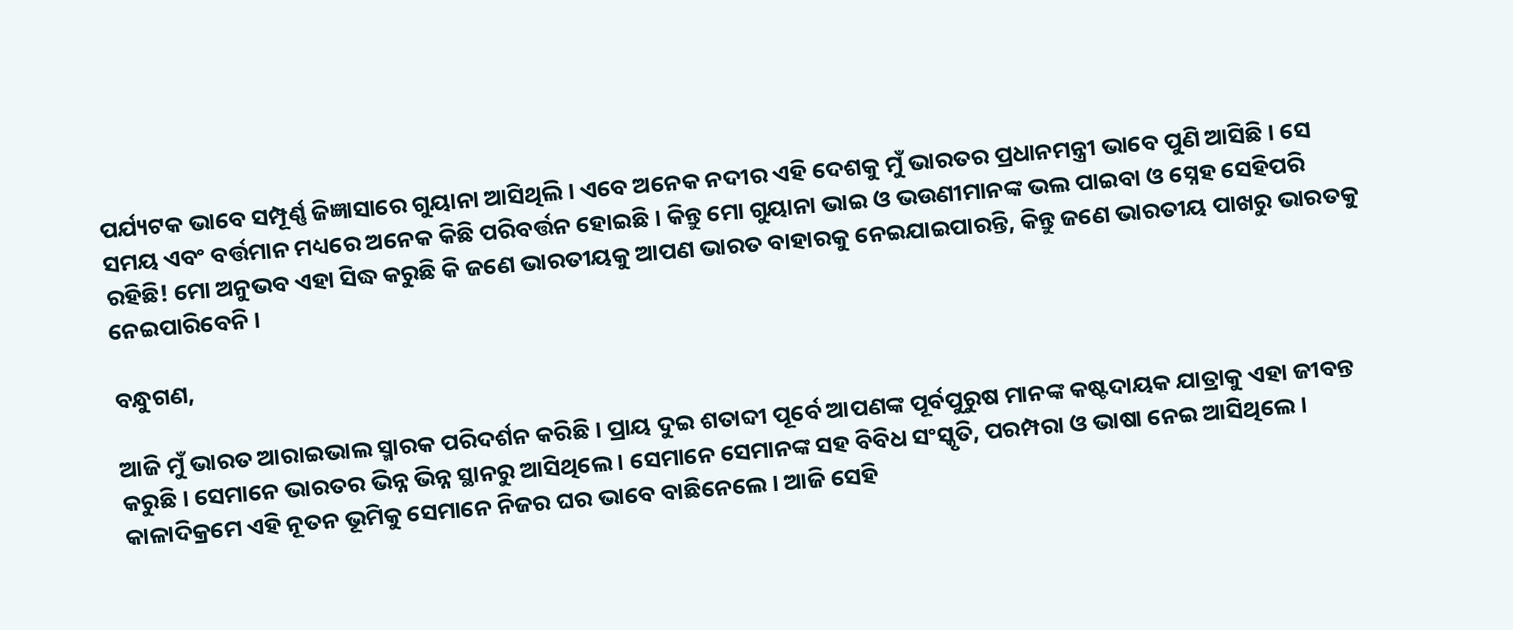ପର୍ଯ୍ୟଟକ ଭାବେ ସମ୍ପୂର୍ଣ୍ଣ ଜିଜ୍ଞାସାରେ ଗୁୟାନା ଆସିଥିଲି । ଏବେ ଅନେକ ନଦୀର ଏହି ଦେଶକୁ ମୁଁ ଭାରତର ପ୍ରଧାନମନ୍ତ୍ରୀ ଭାବେ ପୁଣି ଆସିଛି । ସେ ସମୟ ଏବଂ ବର୍ତ୍ତମାନ ମଧ୍ୟରେ ଅନେକ କିଛି ପରିବର୍ତ୍ତନ ହୋଇଛି । କିନ୍ତୁ ମୋ ଗୁୟାନା ଭାଇ ଓ ଭଉଣୀମାନଙ୍କ ଭଲ ପାଇବା ଓ ସ୍ନେହ ସେହିପରି ରହିଛି! ମୋ ଅନୁଭବ ଏହା ସିଦ୍ଧ କରୁଛି କି ଜଣେ ଭାରତୀୟକୁ ଆପଣ ଭାରତ ବାହାରକୁ ନେଇଯାଇପାରନ୍ତି, କିନ୍ତୁ ଜଣେ ଭାରତୀୟ ପାଖରୁ ଭାରତକୁ ନେଇପାରିବେନି ।

ବନ୍ଧୁଗଣ,

ଆଜି ମୁଁ ଭାରତ ଆରାଇଭାଲ ସ୍ମାରକ ପରିଦର୍ଶନ କରିଛି । ପ୍ରାୟ ଦୁଇ ଶତାବ୍ଦୀ ପୂର୍ବେ ଆପଣଙ୍କ ପୂର୍ବପୁରୁଷ ମାନଙ୍କ କଷ୍ଟଦାୟକ ଯାତ୍ରାକୁ ଏହା ଜୀବନ୍ତ କରୁଛି । ସେମାନେ ଭାରତର ଭିନ୍ନ ଭିନ୍ନ ସ୍ଥାନରୁ ଆସିଥିଲେ । ସେମାନେ ସେମାନଙ୍କ ସହ ବିବିଧ ସଂସ୍କୃତି, ପରମ୍ପରା ଓ ଭାଷା ନେଇ ଆସିଥିଲେ । କାଳାଦିକ୍ରମେ ଏହି ନୂତନ ଭୂମିକୁ ସେମାନେ ନିଜର ଘର ଭାବେ ବାଛିନେଲେ । ଆଜି ସେହି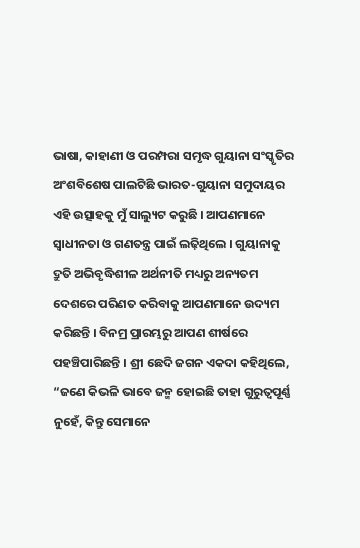ଭାଷା, କାହାଣୀ ଓ ପରମ୍ପରା ସମୃଦ୍ଧ ଗୁୟାନା ସଂସ୍କୃତିର ଅଂଶବିଶେଷ ପାଲଟିଛି ଭାରତ-ଗୁୟାନା ସମୁଦାୟର ଏହି ଉତ୍ସାହକୁ ମୁଁ ସାଲ୍ୟୁଟ କରୁଛି । ଆପଣମାନେ ସ୍ୱାଧୀନତା ଓ ଗଣତନ୍ତ୍ର ପାଇଁ ଲଢ଼ିଥିଲେ । ଗୁୟାନାକୁ ଦ୍ରୁତି ଅଭିବୃଦ୍ଧିଶୀଳ ଅର୍ଥନୀତି ମଧ୍ୟରୁ ଅନ୍ୟତମ ଦେଶରେ ପରିଣତ କରିବାକୁ ଆପଣମାନେ ଉଦ୍ୟମ କରିଛନ୍ତି । ବିନମ୍ର ପ୍ରାରମ୍ଭରୁ ଆପଣ ଶୀର୍ଷରେ ପହଞ୍ଚିପାରିଛନ୍ତି । ଶ୍ରୀ ଛେଦି ଜଗନ ଏକଦା କହିଥିଲେ, “ଜଣେ କିଭଳି ଭାବେ ଜନ୍ମ ହୋଇଛି ତାହା ଗୁରୁତ୍ୱପୂର୍ଣ୍ଣ ନୁହେଁ, କିନ୍ତୁ ସେମାନେ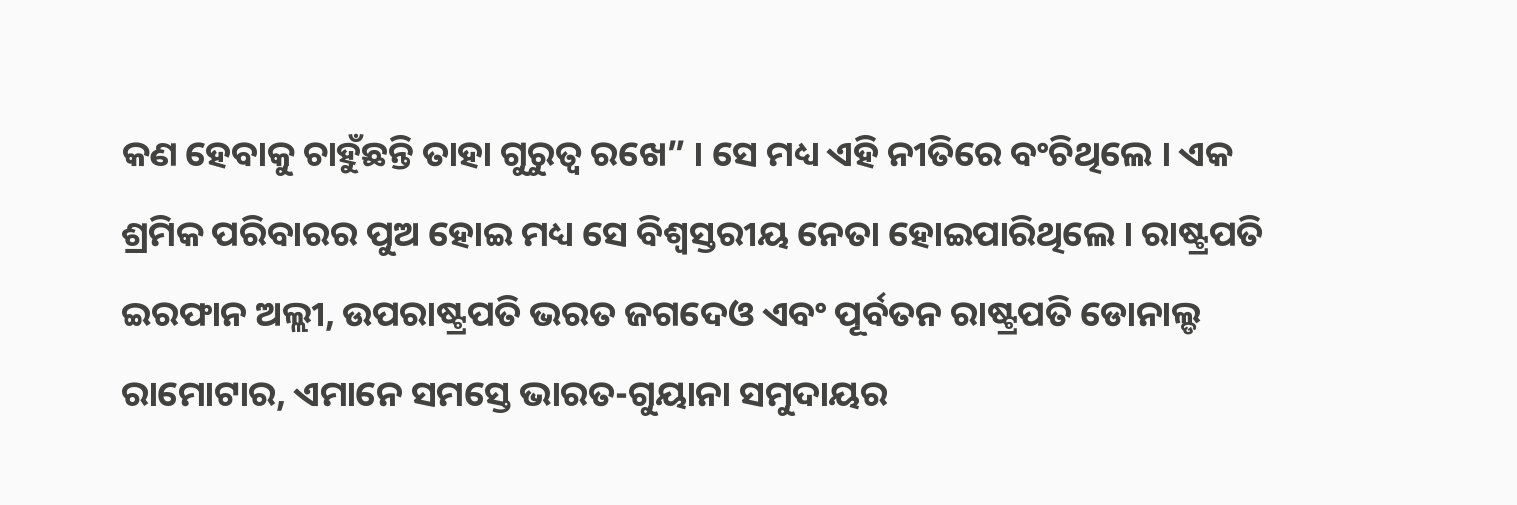କଣ ହେବାକୁ ଚାହୁଁଛନ୍ତି ତାହା ଗୁରୁତ୍ୱ ରଖେ” । ସେ ମଧ୍ୟ ଏହି ନୀତିରେ ବଂଚିଥିଲେ । ଏକ ଶ୍ରମିକ ପରିବାରର ପୁଅ ହୋଇ ମଧ୍ୟ ସେ ବିଶ୍ୱସ୍ତରୀୟ ନେତା ହୋଇପାରିଥିଲେ । ରାଷ୍ଟ୍ରପତି ଇରଫାନ ଅଲ୍ଲୀ, ଉପରାଷ୍ଟ୍ରପତି ଭରତ ଜଗଦେଓ ଏବଂ ପୂର୍ବତନ ରାଷ୍ଟ୍ରପତି ଡୋନାଲ୍ଡ ରାମୋଟାର, ଏମାନେ ସମସ୍ତେ ଭାରତ-ଗୁୟାନା ସମୁଦାୟର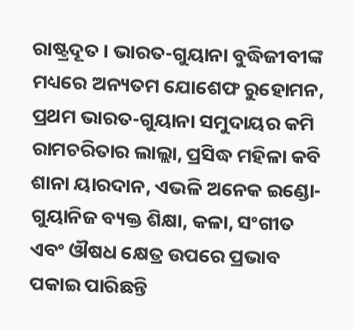ରାଷ୍ଟ୍ରଦୂତ । ଭାରତ-ଗୁୟାନା ବୁଦ୍ଧିଜୀବୀଙ୍କ ମଧ୍ୟରେ ଅନ୍ୟତମ ଯୋଶେଫ ରୁହୋମନ, ପ୍ରଥମ ଭାରତ-ଗୁୟାନା ସମୁଦାୟର କମି ରାମଚରିତାର ଲାଲ୍ଲା, ପ୍ରସିଦ୍ଧ ମହିଳା କବି ଶାନା ୟାରଦାନ, ଏଭଳି ଅନେକ ଇଣ୍ଡୋ-ଗୁୟାନିଜ ବ୍ୟକ୍ତ ଶିକ୍ଷା, କଳା, ସଂଗୀତ ଏବଂ ଔଷଧ କ୍ଷେତ୍ର ଉପରେ ପ୍ରଭାବ ପକାଇ ପାରିଛନ୍ତି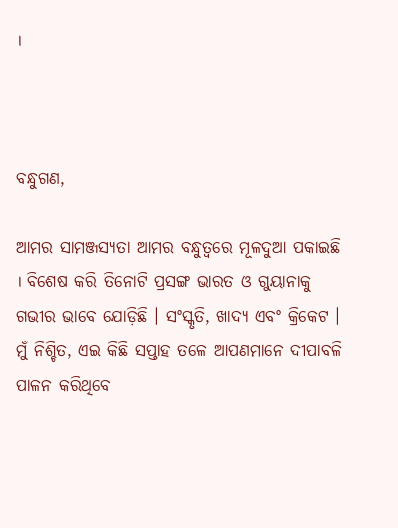।



ବନ୍ଧୁଗଣ,

ଆମର ସାମଞ୍ଜସ୍ୟତା ଆମର ବନ୍ଧୁତ୍ୱରେ ମୂଳଦୁଆ ପକାଇଛି । ବିଶେଷ କରି ତିନୋଟି ପ୍ରସଙ୍ଗ ଭାରତ ଓ ଗୁୟାନାକୁ ଗଭୀର ଭାବେ ଯୋଡ଼ିଛି । ସଂସ୍କୃତି, ଖାଦ୍ୟ ଏବଂ କ୍ରିକେଟ । ମୁଁ ନିଶ୍ଚିତ, ଏଇ କିଛି ସପ୍ତାହ ତଳେ ଆପଣମାନେ ଦୀପାବଳି ପାଳନ କରିଥିବେ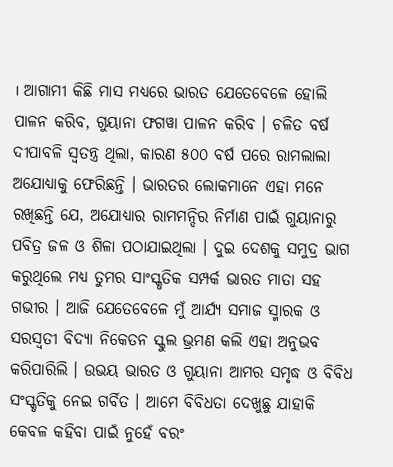। ଆଗାମୀ କିଛି ମାସ ମଧ୍ୟରେ ଭାରତ ଯେତେବେଳେ ହୋଲି ପାଳନ କରିବ, ଗୁୟାନା ଫଗୱା ପାଳନ କରିବ । ଚଳିତ ବର୍ଷ ଦୀପାବଳି ସ୍ୱତନ୍ତ୍ର ଥିଲା, କାରଣ ୫୦୦ ବର୍ଷ ପରେ ରାମଲାଲା ଅଯୋଧ୍ୟାକୁ ଫେରିଛନ୍ତି । ଭାରତର ଲୋକମାନେ ଏହା ମନେ ରଖିଛନ୍ତି ଯେ, ଅଯୋଧ୍ୟାର ରାମମନ୍ଦିର ନିର୍ମାଣ ପାଇଁ ଗୁୟାନାରୁ ପବିତ୍ର ଜଳ ଓ ଶିଳା ପଠାଯାଇଥିଲା । ଦୁଇ ଦେଶକୁ ସମୁଦ୍ର ଭାଗ କରୁଥିଲେ ମଧ୍ୟ ତୁମର ସାଂସ୍କୃତିକ ସମ୍ପର୍କ ଭାରତ ମାତା ସହ ଗଭୀର । ଆଜି ଯେତେବେଳେ ମୁଁ ଆର୍ଯ୍ୟ ସମାଜ ସ୍ମାରକ ଓ ସରସ୍ୱତୀ ବିଦ୍ୟା ନିକେତନ ସ୍କୁଲ ଭ୍ରମଣ କଲି ଏହା ଅନୁଭବ କରିପାରିଲି । ଉଭୟ ଭାରତ ଓ ଗୁୟାନା ଆମର ସମୃଦ୍ଧ ଓ ବିବିଧ ସଂସ୍କୃତିକୁ ନେଇ ଗର୍ବିତ । ଆମେ ବିବିଧତା ଦେଖୁଛୁ ଯାହାକି କେବଳ କହିବା ପାଇଁ ନୁହେଁ ବରଂ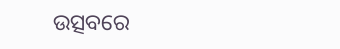ଉତ୍ସବରେ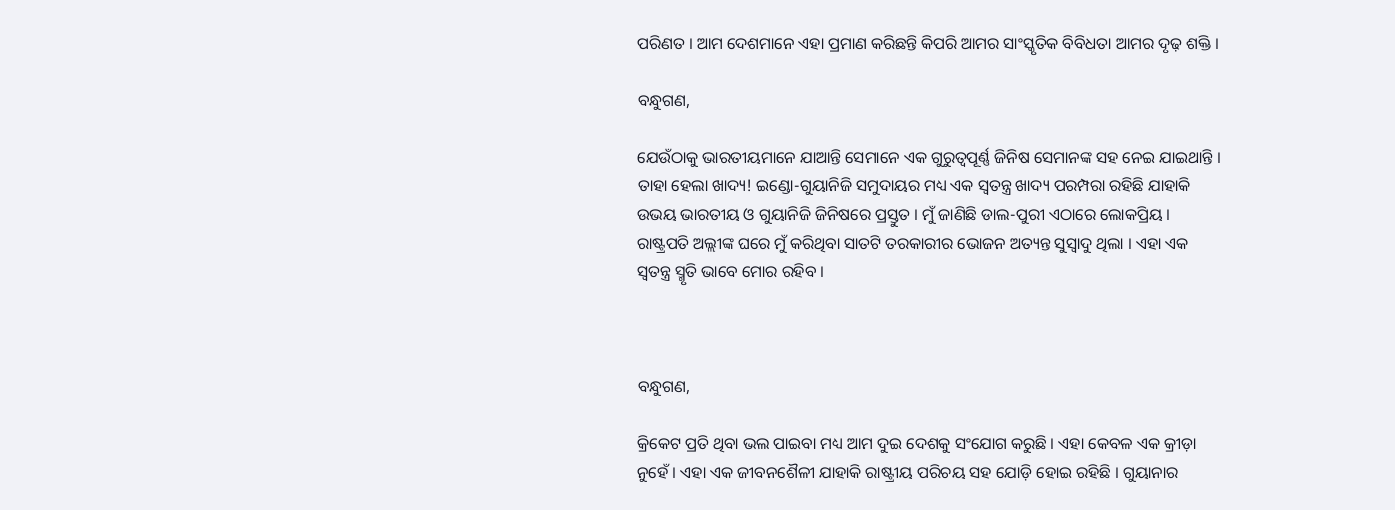ପରିଣତ । ଆମ ଦେଶମାନେ ଏହା ପ୍ରମାଣ କରିଛନ୍ତି କିପରି ଆମର ସାଂସ୍କୃତିକ ବିବିଧତା ଆମର ଦୃଢ଼ ଶକ୍ତି ।

ବନ୍ଧୁଗଣ,

ଯେଉଁଠାକୁ ଭାରତୀୟମାନେ ଯାଆନ୍ତି ସେମାନେ ଏକ ଗୁରୁତ୍ୱପୂର୍ଣ୍ଣ ଜିନିଷ ସେମାନଙ୍କ ସହ ନେଇ ଯାଇଥାନ୍ତି । ତାହା ହେଲା ଖାଦ୍ୟ! ଇଣ୍ଡୋ-ଗୁୟାନିଜି ସମୁଦାୟର ମଧ୍ୟ ଏକ ସ୍ୱତନ୍ତ୍ର ଖାଦ୍ୟ ପରମ୍ପରା ରହିଛି ଯାହାକି ଉଭୟ ଭାରତୀୟ ଓ ଗୁୟାନିଜି ଜିନିଷରେ ପ୍ରସ୍ତୁତ । ମୁଁ ଜାଣିଛି ଡାଲ-ପୁରୀ ଏଠାରେ ଲୋକପ୍ରିୟ । ରାଷ୍ଟ୍ରପତି ଅଲ୍ଲୀଙ୍କ ଘରେ ମୁଁ କରିଥିବା ସାତଟି ତରକାରୀର ଭୋଜନ ଅତ୍ୟନ୍ତ ସୁସ୍ୱାଦୁ ଥିଲା । ଏହା ଏକ ସ୍ୱତନ୍ତ୍ର ସ୍ମୃତି ଭାବେ ମୋର ରହିବ ।



ବନ୍ଧୁଗଣ,

କ୍ରିକେଟ ପ୍ରତି ଥିବା ଭଲ ପାଇବା ମଧ୍ୟ ଆମ ଦୁଇ ଦେଶକୁ ସଂଯୋଗ କରୁଛି । ଏହା କେବଳ ଏକ କ୍ରୀଡ଼ା ନୁହେଁ । ଏହା ଏକ ଜୀବନଶୈଳୀ ଯାହାକି ରାଷ୍ଟ୍ରୀୟ ପରିଚୟ ସହ ଯୋଡ଼ି ହୋଇ ରହିଛି । ଗୁୟାନାର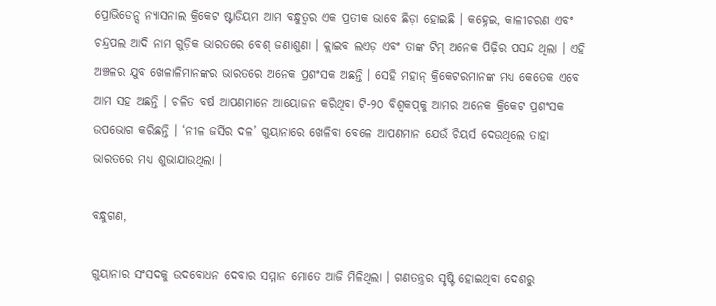ପ୍ରୋଭିଡେନ୍ସ ନ୍ୟାସନାଲ କ୍ରିକେଟ ଷ୍ଟାଡିୟମ ଆମ ବନ୍ଧୁତ୍ୱର ଏକ ପ୍ରତୀକ ଭାବେ ଛିଡ଼ା ହୋଇଛି । କହ୍ନେଇ, କାଳୀଚରଣ ଏବଂ ଚନ୍ଦ୍ରପଲ ଆଦି ନାମ ଗୁଡ଼ିକ ଭାରତରେ ବେଶ୍ ଜଣାଶୁଣା । କ୍ଲାଇବ ଲଏଡ଼ ଏବଂ ତାଙ୍କ ଟିମ୍ ଅନେକ ପିଢ଼ିର ପସନ୍ଦ ଥିଲା । ଏହି ଅଞ୍ଚଳର ଯୁବ ଖେଳାଳିମାନଙ୍କର ଭାରତରେ ଅନେକ ପ୍ରଶଂସକ ଅଛନ୍ତି । ସେହି ମହାନ୍ କ୍ରିକେଟରମାନଙ୍କ ମଧ୍ୟ କେତେକ ଏବେ ଆମ ସହ ଅଛନ୍ତି । ଚଳିତ ବର୍ଷ ଆପଣମାନେ ଆୟୋଜନ କରିଥିବା ଟି-୨୦ ବିଶ୍ୱକପ୍‌କୁ ଆମର ଅନେକ କ୍ରିକେଟ ପ୍ରଶଂସକ ଉପଭୋଗ କରିଛନ୍ତି । ‘ନୀଳ ଜର୍ସିର ଦଳ’ ଗୁୟାନାରେ ଖେଳିବା ବେଳେ ଆପଣମାନ ଯେଉଁ ଚିୟର୍ସ ଦେଉଥିଲେ ତାହା ଭାରତରେ ମଧ୍ୟ ଶୁଭାଯାଉଥିଲା ।

ବନ୍ଧୁଗଣ,

ଗୁୟାନାର ସଂସଦକୁ ଉଦବୋଧନ ଦେବାର ସମ୍ମାନ ମୋତେ ଆଜି ମିଳିଥିଲା । ଗଣତନ୍ତ୍ରର ସୃଷ୍ଟି ହୋଇଥିବା ଦେଶରୁ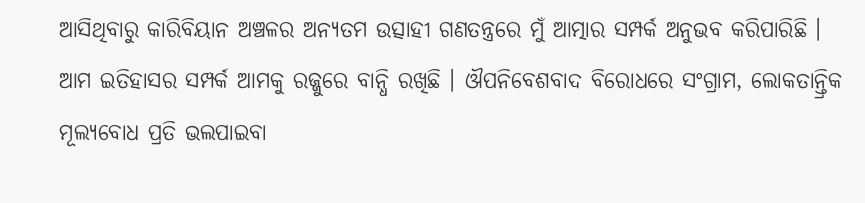ଆସିଥିବାରୁ କାରିବିୟାନ ଅଞ୍ଚଳର ଅନ୍ୟତମ ଉତ୍ସାହୀ ଗଣତନ୍ତ୍ରରେ ମୁଁ ଆତ୍ମାର ସମ୍ପର୍କ ଅନୁଭବ କରିପାରିଛି । ଆମ ଇତିହାସର ସମ୍ପର୍କ ଆମକୁ ରଜ୍ଜୁରେ ବାନ୍ଧି ରଖିଛି । ଔପନିବେଶବାଦ ବିରୋଧରେ ସଂଗ୍ରାମ, ଲୋକତାନ୍ତ୍ରିକ ମୂଲ୍ୟବୋଧ ପ୍ରତି ଭଲପାଇବା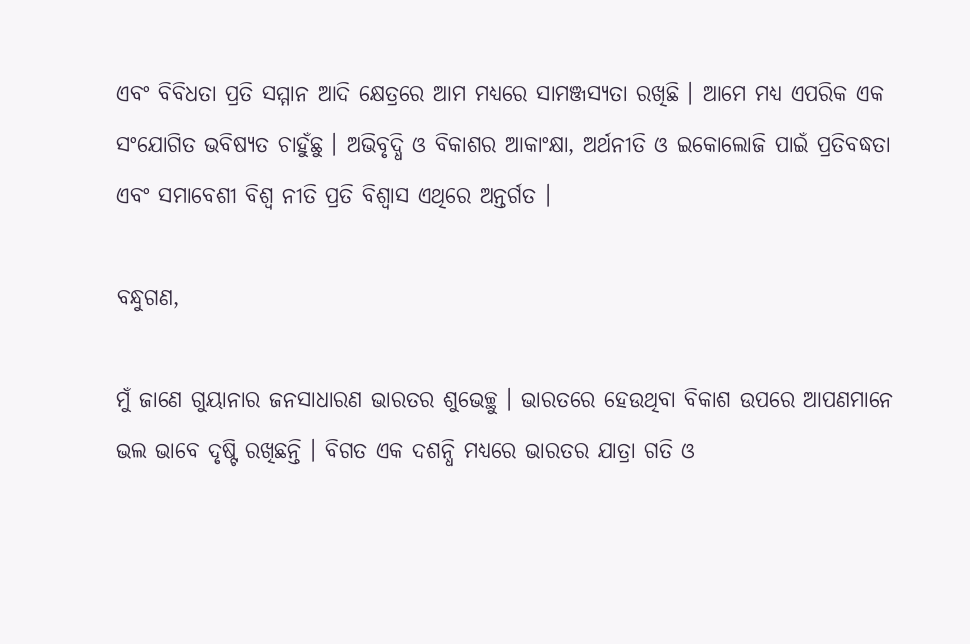ଏବଂ ବିବିଧତା ପ୍ରତି ସମ୍ମାନ ଆଦି କ୍ଷେତ୍ରରେ ଆମ ମଧ୍ୟରେ ସାମଞ୍ଜସ୍ୟତା ରଖିଛି । ଆମେ ମଧ୍ୟ ଏପରିକ ଏକ ସଂଯୋଗିତ ଭବିଷ୍ୟତ ଚାହୁଁଛୁ । ଅଭିବୃଦ୍ଧି ଓ ବିକାଶର ଆକାଂକ୍ଷା, ଅର୍ଥନୀତି ଓ ଇକୋଲୋଜି ପାଇଁ ପ୍ରତିବଦ୍ଧତା ଏବଂ ସମାବେଶୀ ବିଶ୍ୱ ନୀତି ପ୍ରତି ବିଶ୍ୱାସ ଏଥିରେ ଅନ୍ତର୍ଗତ ।

ବନ୍ଧୁଗଣ,

ମୁଁ ଜାଣେ ଗୁୟାନାର ଜନସାଧାରଣ ଭାରତର ଶୁଭେଚ୍ଛୁ । ଭାରତରେ ହେଉଥିବା ବିକାଶ ଉପରେ ଆପଣମାନେ ଭଲ ଭାବେ ଦୃଷ୍ଟି ରଖିଛନ୍ତି । ବିଗତ ଏକ ଦଶନ୍ଧି ମଧ୍ୟରେ ଭାରତର ଯାତ୍ରା ଗତି ଓ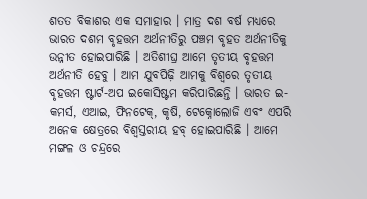ଶତତ ବିକାଶର ଏକ ସମାହାର । ମାତ୍ର ଦଶ ବର୍ଷ ମଧ୍ୟରେ ଭାରତ ଦଶମ ବୃହତ୍ତମ ଅର୍ଥନୀତିରୁ ପଞ୍ଚମ ବୃହତ ଅର୍ଥନୀତିକୁ ଉନ୍ନୀତ ହୋଇପାରିଛି । ଅତିଶୀଘ୍ର ଆମେ ତୃତୀୟ ବୃହତ୍ତମ ଅର୍ଥନୀତି ହେବୁ । ଆମ ଯୁବପିଢ଼ି ଆମକୁ ବିଶ୍ୱରେ ତୃତୀୟ ବୃହତ୍ତମ ଷ୍ଟାର୍ଟ-ଅପ ଇକୋସିଷ୍ଟମ କରିପାରିଛନ୍ତି । ଭାରତ ଇ-କମର୍ସ, ଏଆଇ, ଫିନଟେକ୍‌, କୃଷି, ଟେକ୍ନୋଲୋଜି ଏବଂ ଏପରି ଅନେକ କ୍ଷେତ୍ରରେ ବିଶ୍ୱସ୍ତରୀୟ ହବ୍ ହୋଇପାରିଛି । ଆମେ ମଙ୍ଗଳ ଓ ଚନ୍ଦ୍ରରେ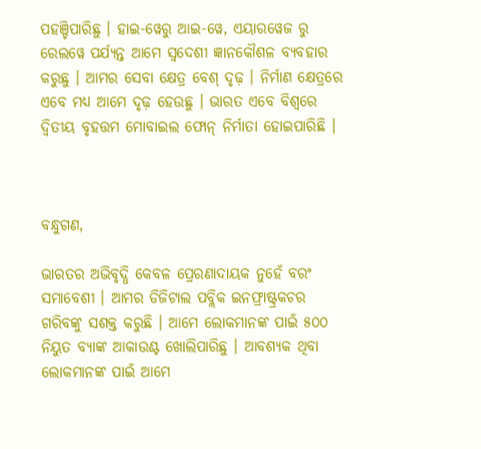ପହଞ୍ଚିପାରିଛୁ । ହାଇ-ୱେରୁ ଆଇ-ୱେ, ଏୟାରୱେଜ ରୁ ରେଲୱେ ପର୍ଯ୍ୟନ୍ତ ଆମେ ସ୍ୱଦେଶୀ ଜ୍ଞାନକୌଶଳ ବ୍ୟବହାର କରୁଛୁ । ଆମର ସେବା କ୍ଷେତ୍ର ବେଶ୍ ଦୃଢ଼ । ନିର୍ମାଣ କ୍ଷେତ୍ରରେ ଏବେ ମଧ୍ୟ ଆମେ ଦୃଢ଼ ହେଉଛୁ । ଭାରତ ଏବେ ବିଶ୍ୱରେ ଦ୍ୱିତୀୟ ବୃହତ୍ତମ ମୋବାଇଲ ଫୋନ୍ ନିର୍ମାତା ହୋଇପାରିଛି ।



ବନ୍ଧୁଗଣ,

ଭାରତର ଅଭିବୃଦ୍ଧି କେବଳ ପ୍ରେରଣାଦାୟକ ନୁହେଁ ବରଂ ସମାବେଶୀ । ଆମର ଡିଜିଟାଲ ପବ୍ଲିକ ଇନଫ୍ରାଷ୍ଟ୍ରକଚର ଗରିବଙ୍କୁ ସଶକ୍ତ କରୁଛି । ଆମେ ଲୋକମାନଙ୍କ ପାଇଁ ୫୦୦ ନିୟୁତ ବ୍ୟାଙ୍କ ଆକାଉଣ୍ଟ ଖୋଲିପାରିଛୁ । ଆବଶ୍ୟକ ଥିବା ଲୋକମାନଙ୍କ ପାଇଁ ଆମେ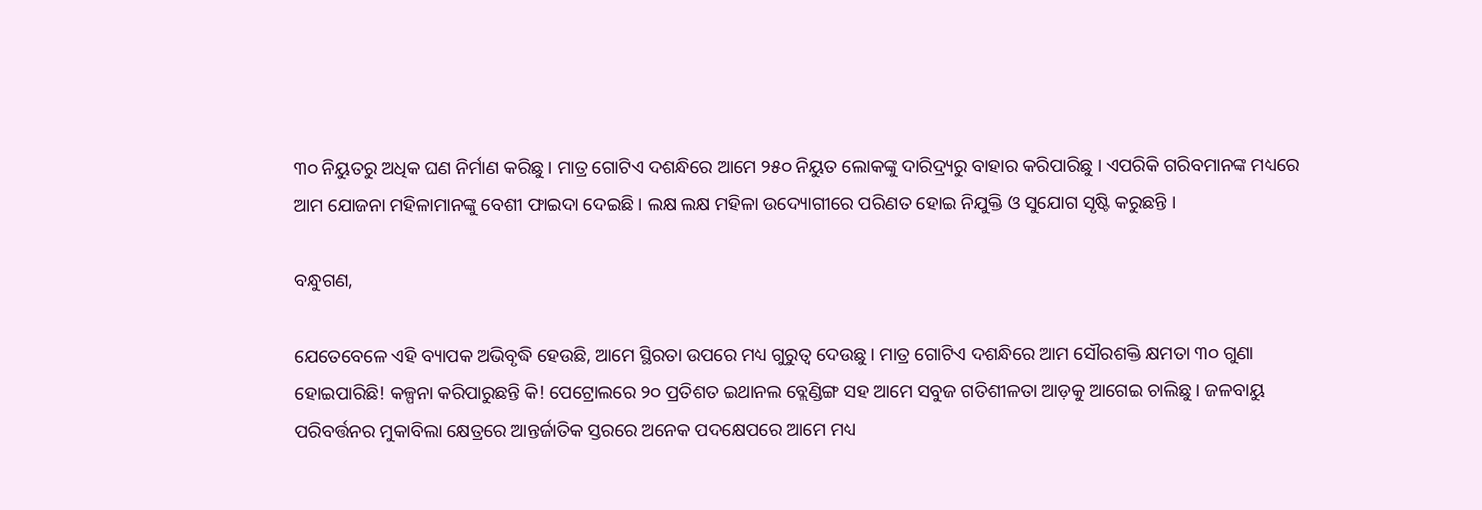୩୦ ନିୟୁତରୁ ଅଧିକ ଘଣ ନିର୍ମାଣ କରିଛୁ । ମାତ୍ର ଗୋଟିଏ ଦଶନ୍ଧିରେ ଆମେ ୨୫୦ ନିୟୁତ ଲୋକଙ୍କୁ ଦାରିଦ୍ର‌୍ୟରୁ ବାହାର କରିପାରିଛୁ । ଏପରିକି ଗରିବମାନଙ୍କ ମଧ୍ୟରେ ଆମ ଯୋଜନା ମହିଳାମାନଙ୍କୁ ବେଶୀ ଫାଇଦା ଦେଇଛି । ଲକ୍ଷ ଲକ୍ଷ ମହିଳା ଉଦ୍ୟୋଗୀରେ ପରିଣତ ହୋଇ ନିଯୁକ୍ତି ଓ ସୁଯୋଗ ସୃଷ୍ଟି କରୁଛନ୍ତି ।

ବନ୍ଧୁଗଣ,

ଯେତେବେଳେ ଏହି ବ୍ୟାପକ ଅଭିବୃଦ୍ଧି ହେଉଛି, ଆମେ ସ୍ଥିରତା ଉପରେ ମଧ୍ୟ ଗୁରୁତ୍ୱ ଦେଉଛୁ । ମାତ୍ର ଗୋଟିଏ ଦଶନ୍ଧିରେ ଆମ ସୌରଶକ୍ତି କ୍ଷମତା ୩୦ ଗୁଣା ହୋଇପାରିଛି! କଳ୍ପନା କରିପାରୁଛନ୍ତି କି! ପେଟ୍ରୋଲରେ ୨୦ ପ୍ରତିଶତ ଇଥାନଲ ବ୍ଲେଣ୍ଡିଙ୍ଗ ସହ ଆମେ ସବୁଜ ଗତିଶୀଳତା ଆଡ଼କୁ ଆଗେଇ ଚାଲିଛୁ । ଜଳବାୟୁ ପରିବର୍ତ୍ତନର ମୁକାବିଲା କ୍ଷେତ୍ରରେ ଆନ୍ତର୍ଜାତିକ ସ୍ତରରେ ଅନେକ ପଦକ୍ଷେପରେ ଆମେ ମଧ୍ୟ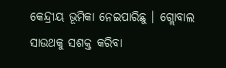କେନ୍ଦ୍ରୀୟ ଭୂମିକା ନେଇପାରିଛୁ । ଗ୍ଲୋବାଲ ସାଉଥକୁ ସଶକ୍ତ କରିବା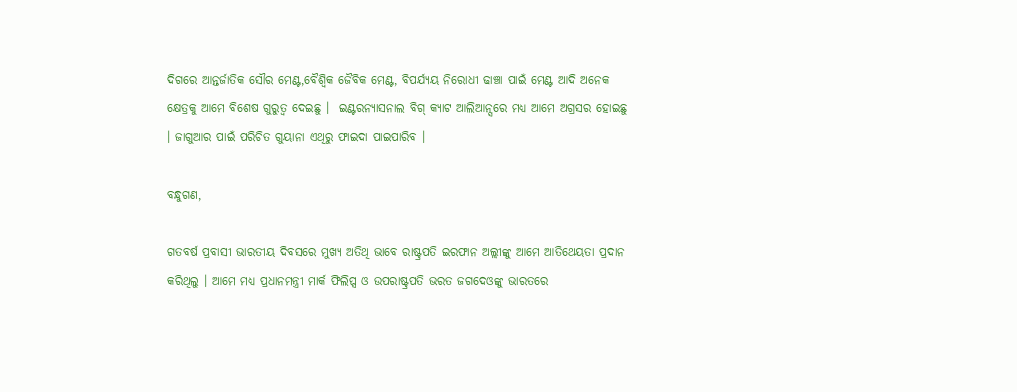ଦିଗରେ ଆନ୍ତର୍ଜାତିକ ସୌର ମେଣ୍ଟ,ବୈଶ୍ୱିକ ଜୈବିକ ମେଣ୍ଟ, ବିପର୍ଯ୍ୟୟ ନିରୋଧୀ ଢାଞ୍ଚା ପାଇଁ ମେଣ୍ଟ ଆଦି ଅନେକ କ୍ଷେତ୍ରକୁ ଆମେ ବିଶେଷ ଗୁରୁତ୍ୱ ଦେଇଛୁ ।  ଇଣ୍ଟରନ୍ୟାସନାଲ ବିଗ୍ କ୍ୟାଟ ଆଲିଆନ୍ସରେ ମଧ୍ୟ ଆମେ ଅଗ୍ରସର ହୋଇଛୁ । ଜାଗୁଆର ପାଇଁ ପରିଚିତ ଗୁୟାନା ଏଥିରୁ ଫାଇଦା ପାଇପାରିବ ।

ବନ୍ଧୁଗଣ,

ଗତବର୍ଷ ପ୍ରବାସୀ ଭାରତୀୟ ଦିବସରେ ମୁଖ୍ୟ ଅତିଥି ଭାବେ ରାଷ୍ଟ୍ରପତି ଇରଫାନ ଅଲ୍ଲୀଙ୍କୁ ଆମେ ଆତିଥେୟତା ପ୍ରଦାନ କରିଥିଲୁ । ଆମେ ମଧ୍ୟ ପ୍ରଧାନମନ୍ତ୍ରୀ ମାର୍କ ଫିଲିପ୍ସ ଓ ଉପରାଷ୍ଟ୍ରପତି ଭରତ ଜଗଦେଓଙ୍କୁ ଭାରତରେ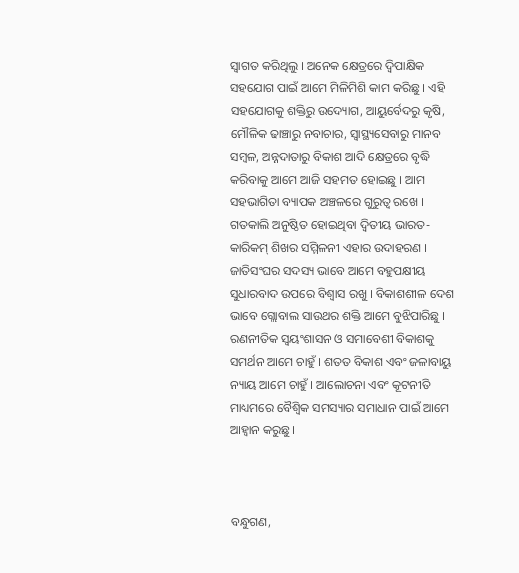ସ୍ୱାଗତ କରିଥିଲୁ । ଅନେକ କ୍ଷେତ୍ରରେ ଦ୍ୱିପାକ୍ଷିକ ସହଯୋଗ ପାଇଁ ଆମେ ମିଳିମିଶି କାମ କରିଛୁ । ଏହି ସହଯୋଗକୁ ଶକ୍ତିରୁ ଉଦ୍ୟୋଗ, ଆୟୁର୍ବେଦରୁ କୃଷି, ମୌଳିକ ଢାଞ୍ଚାରୁ ନବାଚାର, ସ୍ୱାସ୍ଥ୍ୟସେବାରୁ ମାନବ ସମ୍ବଳ, ଅନ୍ନଦାତାରୁ ବିକାଶ ଆଦି କ୍ଷେତ୍ରରେ ବୃଦ୍ଧି କରିବାକୁ ଆମେ ଆଜି ସହମତ ହୋଇଛୁ । ଆମ ସହଭାଗିତା ବ୍ୟାପକ ଅଞ୍ଚଳରେ ଗୁରୁତ୍ୱ ରଖେ । ଗତକାଲି ଅନୁଷ୍ଠିତ ହୋଇଥିବା ଦ୍ୱିତୀୟ ଭାରତ-କାରିକମ୍ ଶିଖର ସମ୍ମିଳନୀ ଏହାର ଉଦାହରଣ । ଜାତିସଂଘର ସଦସ୍ୟ ଭାବେ ଆମେ ବହୁପକ୍ଷୀୟ ସୁଧାରବାଦ ଉପରେ ବିଶ୍ୱାସ ରଖୁ । ବିକାଶଶୀଳ ଦେଶ ଭାବେ ଗ୍ଲୋବାଲ ସାଉଥର ଶକ୍ତି ଆମେ ବୁଝିପାରିଛୁ । ରଣନୀତିକ ସ୍ୱୟଂଶାସନ ଓ ସମାବେଶୀ ବିକାଶକୁ ସମର୍ଥନ ଆମେ ଚାହୁଁ । ଶତତ ବିକାଶ ଏବଂ ଜଳାବାୟୁ ନ୍ୟାୟ ଆମେ ଚାହୁଁ । ଆଲୋଚନା ଏବଂ କୂଟନୀତି ମାଧ୍ୟମରେ ବୈଶ୍ୱିକ ସମସ୍ୟାର ସମାଧାନ ପାଇଁ ଆମେ ଆହ୍ୱାନ କରୁଛୁ ।



ବନ୍ଧୁଗଣ,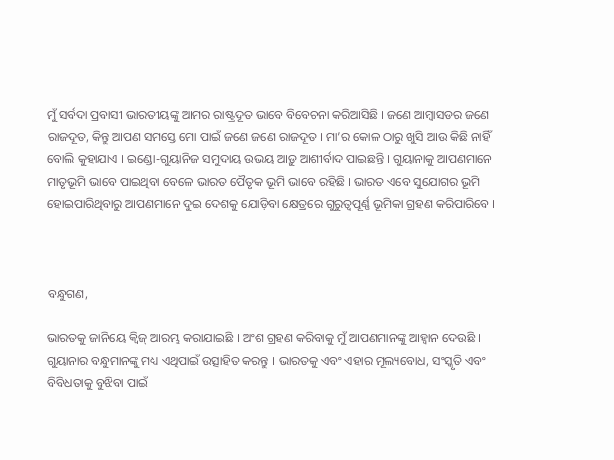ମୁଁ ସର୍ବଦା ପ୍ରବାସୀ ଭାରତୀୟଙ୍କୁ ଆମର ରାଷ୍ଟ୍ରଦୂତ ଭାବେ ବିବେଚନା କରିଆସିଛି । ଜଣେ ଆମ୍ବାସଡର ଜଣେ ରାଜଦୂତ, କିନ୍ତୁ ଆପଣ ସମସ୍ତେ ମୋ ପାଇଁ ଜଣେ ଜଣେ ରାଜଦୂତ । ମା’ର କୋଳ ଠାରୁ ଖୁସି ଆଉ କିଛି ନାହିଁ ବୋଲି କୁହାଯାଏ । ଇଣ୍ଡୋ-ଗୁୟାନିଜ ସମୁଦାୟ ଉଭୟ ଆଡ଼ୁ ଆଶୀର୍ବାଦ ପାଇଛନ୍ତି । ଗୁୟାନାକୁ ଆପଣମାନେ ମାତୃଭୂମି ଭାବେ ପାଇଥିବା ବେଳେ ଭାରତ ପୈତୃକ ଭୂମି ଭାବେ ରହିଛି । ଭାରତ ଏବେ ସୁଯୋଗର ଭୂମି ହୋଇପାରିଥିବାରୁ ଆପଣମାନେ ଦୁଇ ଦେଶକୁ ଯୋଡ଼ିବା କ୍ଷେତ୍ରରେ ଗୁରୁତ୍ୱପୂର୍ଣ୍ଣ ଭୂମିକା ଗ୍ରହଣ କରିପାରିବେ ।



ବନ୍ଧୁଗଣ,

ଭାରତକୁ ଜାନିୟେ କ୍ୱିଜ୍ ଆରମ୍ଭ କରାଯାଇଛି । ଅଂଶ ଗ୍ରହଣ କରିବାକୁ ମୁଁ ଆପଣମାନଙ୍କୁ ଆହ୍ୱାନ ଦେଉଛି । ଗୁୟାନାର ବନ୍ଧୁମାନଙ୍କୁ ମଧ୍ୟ ଏଥିପାଇଁ ଉତ୍ସାହିତ କରନ୍ତୁ । ଭାରତକୁ ଏବଂ ଏହାର ମୂଲ୍ୟବୋଧ, ସଂସ୍କୃତି ଏବଂ ବିବିଧତାକୁ ବୁଝିବା ପାଇଁ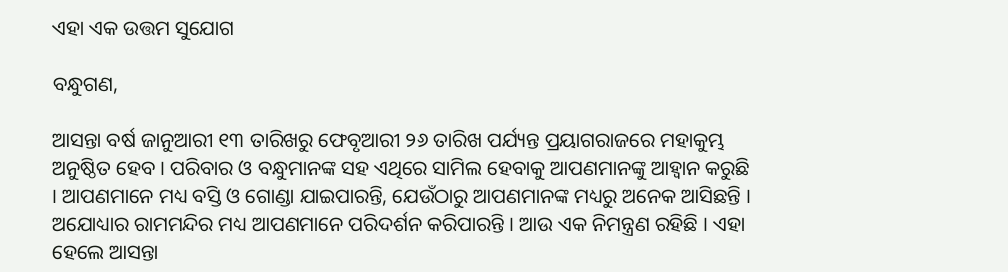ଏହା ଏକ ଉତ୍ତମ ସୁଯୋଗ

ବନ୍ଧୁଗଣ,

ଆସନ୍ତା ବର୍ଷ ଜାନୁଆରୀ ୧୩ ତାରିଖରୁ ଫେବୃଆରୀ ୨୬ ତାରିଖ ପର୍ଯ୍ୟନ୍ତ ପ୍ରୟାଗରାଜରେ ମହାକୁମ୍ଭ ଅନୁଷ୍ଠିତ ହେବ । ପରିବାର ଓ ବନ୍ଧୁମାନଙ୍କ ସହ ଏଥିରେ ସାମିଲ ହେବାକୁ ଆପଣମାନଙ୍କୁ ଆହ୍ୱାନ କରୁଛି । ଆପଣମାନେ ମଧ୍ୟ ବସ୍ତି ଓ ଗୋଣ୍ଡା ଯାଇପାରନ୍ତି, ଯେଉଁଠାରୁ ଆପଣମାନଙ୍କ ମଧ୍ୟରୁ ଅନେକ ଆସିଛନ୍ତି । ଅଯୋଧ୍ୟାର ରାମମନ୍ଦିର ମଧ୍ୟ ଆପଣମାନେ ପରିଦର୍ଶନ କରିପାରନ୍ତି । ଆଉ ଏକ ନିମନ୍ତ୍ରଣ ରହିଛି । ଏହା ହେଲେ ଆସନ୍ତା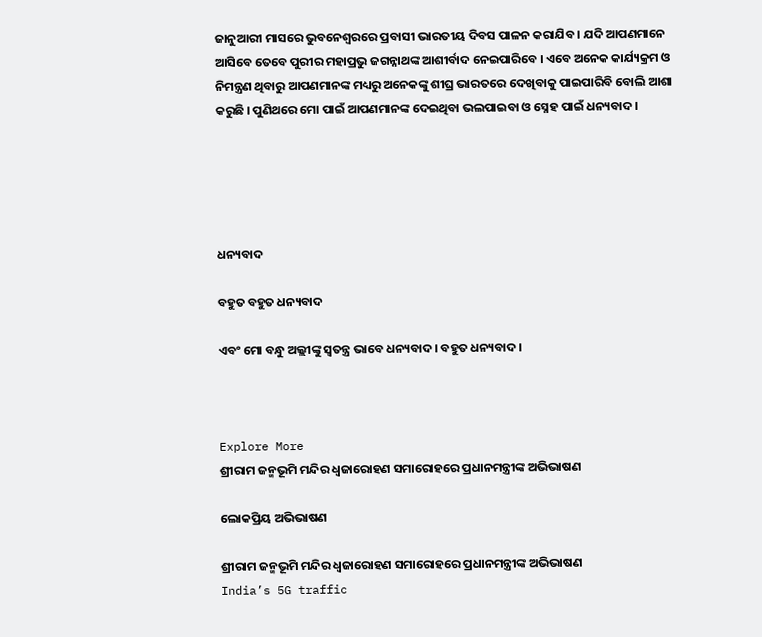ଜାନୁଆରୀ ମାସରେ ଭୁବନେଶ୍ୱରରେ ପ୍ରବାସୀ ଭାରତୀୟ ଦିବସ ପାଳନ କରାଯିବ । ଯଦି ଆପଣମାନେ ଆସିବେ ତେବେ ପୁରୀର ମହାପ୍ରଭୁ ଜଗନ୍ନାଥଙ୍କ ଆଶୀର୍ବାଦ ନେଇପାରିବେ । ଏବେ ଅନେକ କାର୍ଯ୍ୟକ୍ରମ ଓ ନିମନ୍ତ୍ରଣ ଥିବାରୁ ଆପଣମାନଙ୍କ ମଧ୍ୟରୁ ଅନେକଙ୍କୁ ଶୀଘ୍ର ଭାରତରେ ଦେଖିବାକୁ ପାଇପାରିବି ବୋଲି ଆଶା କରୁଛି । ପୁଣିଥରେ ମୋ ପାଇଁ ଆପଣମାନଙ୍କ ଦେଇଥିବା ଭଲପାଇବା ଓ ସ୍ନେହ ପାଇଁ ଧନ୍ୟବାଦ ।





ଧନ୍ୟବାଦ

ବହୁତ ବହୁତ ଧନ୍ୟବାଦ

ଏବଂ ମୋ ବନ୍ଧୁ ଅଲ୍ଲୀଙ୍କୁ ସ୍ୱତନ୍ତ୍ର ଭାବେ ଧନ୍ୟବାଦ । ବହୁତ ଧନ୍ୟବାଦ ।



Explore More
ଶ୍ରୀରାମ ଜନ୍ମଭୂମି ମନ୍ଦିର ଧ୍ଵଜାରୋହଣ ସମାରୋହରେ ପ୍ରଧାନମନ୍ତ୍ରୀଙ୍କ ଅଭିଭାଷଣ

ଲୋକପ୍ରିୟ ଅଭିଭାଷଣ

ଶ୍ରୀରାମ ଜନ୍ମଭୂମି ମନ୍ଦିର ଧ୍ଵଜାରୋହଣ ସମାରୋହରେ ପ୍ରଧାନମନ୍ତ୍ରୀଙ୍କ ଅଭିଭାଷଣ
India’s 5G traffic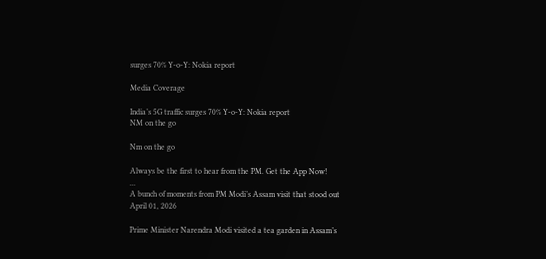surges 70% Y-o-Y: Nokia report

Media Coverage

India’s 5G traffic surges 70% Y-o-Y: Nokia report
NM on the go

Nm on the go

Always be the first to hear from the PM. Get the App Now!
...
A bunch of moments from PM Modi’s Assam visit that stood out
April 01, 2026

Prime Minister Narendra Modi visited a tea garden in Assam’s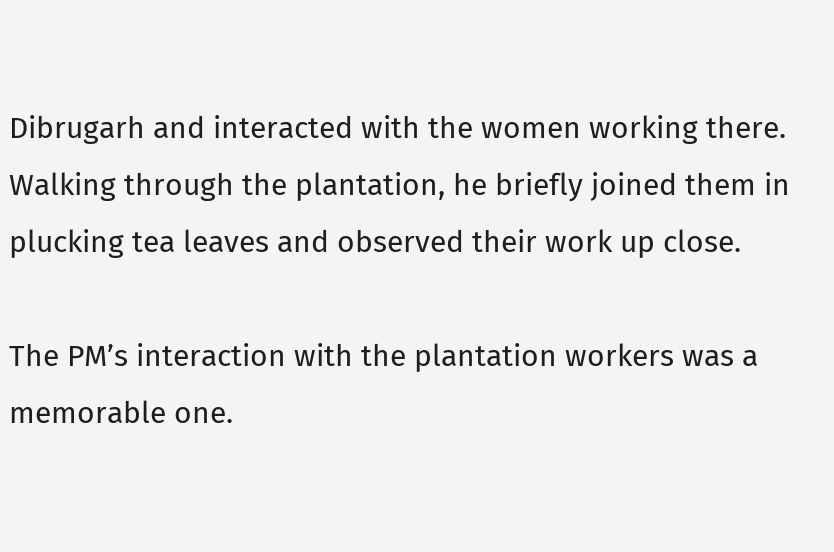Dibrugarh and interacted with the women working there. Walking through the plantation, he briefly joined them in plucking tea leaves and observed their work up close.

The PM’s interaction with the plantation workers was a memorable one.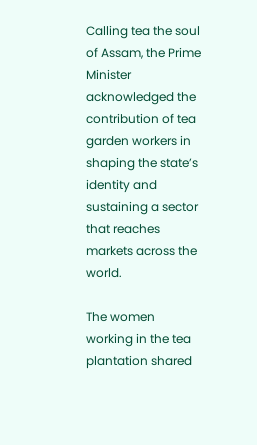Calling tea the soul of Assam, the Prime Minister acknowledged the contribution of tea garden workers in shaping the state’s identity and sustaining a sector that reaches markets across the world.

The women working in the tea plantation shared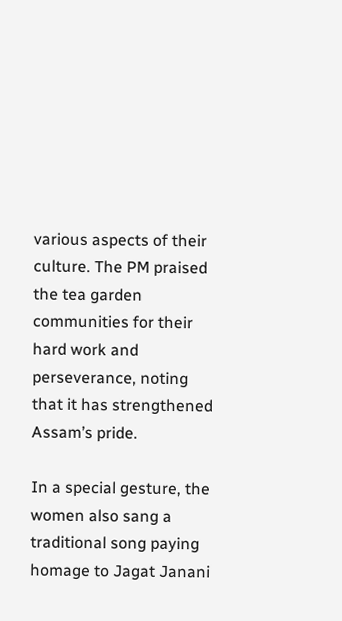various aspects of their culture. The PM praised the tea garden communities for their hard work and perseverance, noting that it has strengthened Assam’s pride.

In a special gesture, the women also sang a traditional song paying homage to Jagat Janani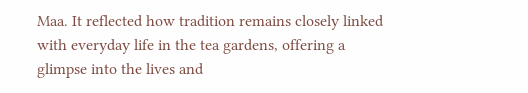Maa. It reflected how tradition remains closely linked with everyday life in the tea gardens, offering a glimpse into the lives and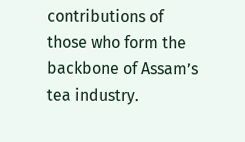contributions of those who form the backbone of Assam’s tea industry.